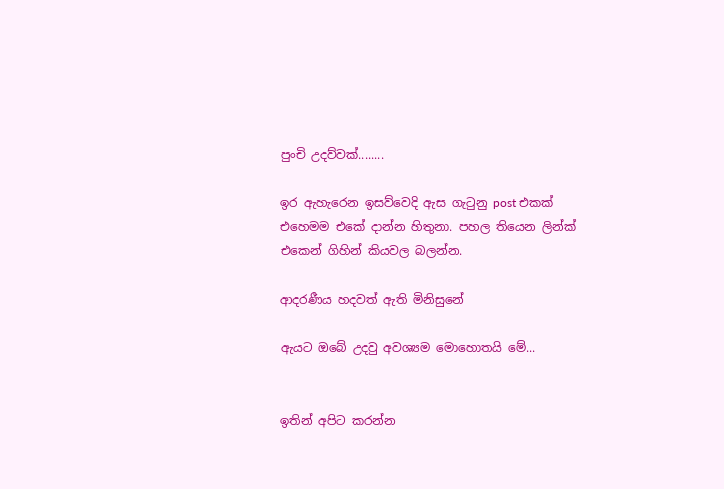පුංචි උදව්වක්........

ඉර ඇහැරෙන ඉසව්වෙදි ඇස ගැටුනු post එකක් එහෙමම එකේ දාන්න හිතුනා. පහල තියෙන ලින්ක් එකෙන් ගිහින් කියවල බලන්න.

ආදරණීය හදවත් ඇති මිනිසුනේ

ඇයට ඔබේ උදවු අවශ්‍යම මොහොතයි මේ...


ඉතින් අපිට කරන්න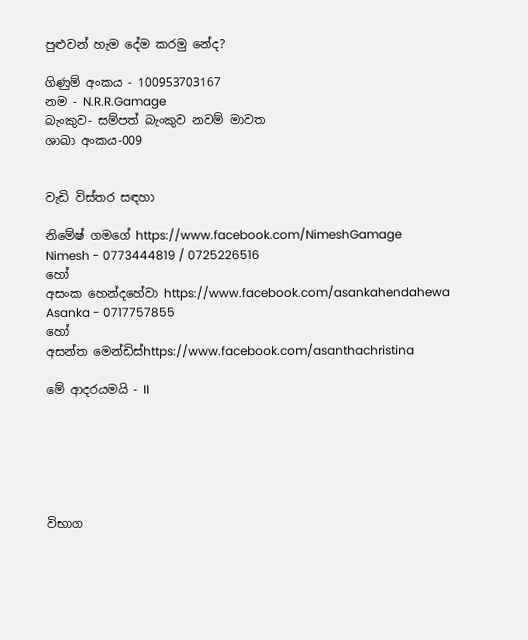පුළුවන් හැම දේම කරමු නේද?

ගිණුම් අංකය - 100953703167
නම - N.R.R.Gamage
බැංකුව- සම්පත් බැංකුව නවම් මාවත
ශාඛා අංකය-009


වැඩි විස්තර සඳහා

නිමේෂ් ගමගේ https://www.facebook.com/NimeshGamage
Nimesh - 0773444819 / 0725226516
හෝ
අසංක හෙන්දහේවා https://www.facebook.com/asankahendahewa
Asanka - 0717757855
හෝ
අසන්ත මෙන්ඩිස්https://www.facebook.com/asanthachristina

මේ ආදරයමයි - II






විභාග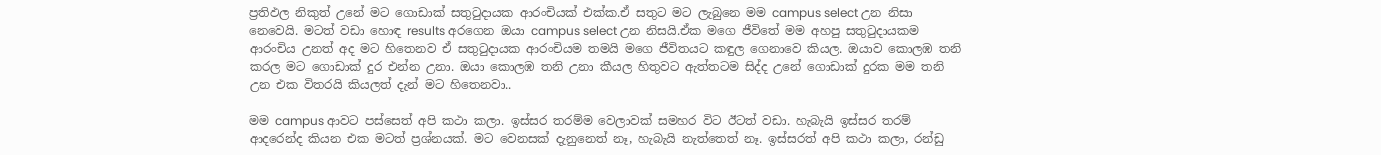ප්‍රතිඵල නිකුත් උනේ මට ගොඩාක් සතුටුදායක ආරංචියක් එක්ක.ඒ සතුට මට ලැබුනෙ මම campus select උන නිසා නෙවෙයි. මටත් වඩා හොඳ results අරගෙන ඔයා campus select උන නිසයි.ඒක මගෙ ජීවිතේ මම අහපු සතුටුදායකම ආරංචිය උනත් අද මට හිතෙනව ඒ සතුටුදායක ආරංචියම තමයි මගෙ ජීවිතයට කඳුල ගෙනාවෙ කියල. ඔයාව කොලඹ තනි කරල මට ගොඩාක් දුර එන්න උනා. ඔයා කොලඹ තනි උනා කීයල හිතුවට ඇත්තටම සිද්ද උනේ ගොඩාක් දුරක මම තනි උන එක විතරයි කියලත් දැන් මට හිතෙනවා..

මම campus ආවට පස්සෙත් අපි කථා කලා. ඉස්සර තරම්ම වෙලාවක් සමහර විට ඊටත් වඩා. හැබැයි ඉස්සර තරම් ආදරෙන්ද කියන එක මටත් ප්‍රශ්නයක්. මට වෙනසක් දැනුනෙත් නෑ, හැබැයි නැත්තෙත් නෑ. ඉස්සරත් අපි කථා කලා, රන්ඩු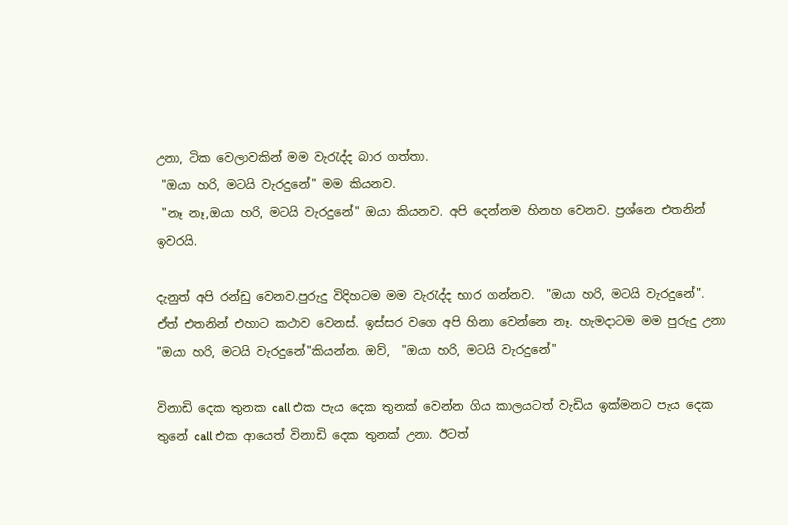උනා, ටික වෙලාවකින් මම වැරැද්ද බාර ගත්තා.
 "ඔයා හරි, මටයි වැරදුනේ" මම කියනව.
 "නෑ නෑ,ඔයා හරි, මටයි වැරදුනේ" ඔයා කියනව. අපි දෙන්නම හිනහ වෙනව. ප්‍රශ්නෙ එතනින් ඉවරයි.

දැනුත් අපි රන්ඩු වෙනව.පුරුදු විදිහටම මම වැරැද්ද භාර ගන්නව.  "ඔයා හරි, මටයි වැරදුනේ".  ඒත් එතනින් එහාට කථාව වෙනස්. ඉස්සර වගෙ අපි හිනා වෙන්නෙ නෑ. හැමදාටම මම පුරුදු උනා  "ඔයා හරි, මටයි වැරදුනේ"කියන්න. ඔව්,  "ඔයා හරි, මටයි වැරදුනේ"

විනාඩි දෙක තුනක call එක පැය දෙක තුනක් වෙන්න ගිය කාලයටත් වැඩිය ඉක්මනට පැය දෙක තුනේ call එක ආයෙත් විනාඩි දෙක තුනක් උනා. ඊටත්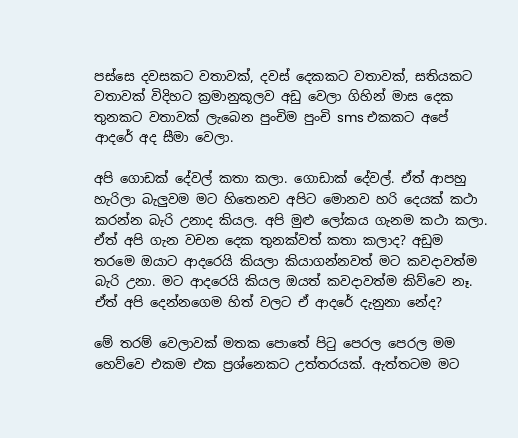පස්සෙ දවසකට වතාවක්, දවස් දෙකකට වතාවක්, සතියකට වතාවක් විදිහට ක්‍රමානුකූලව අඩු වෙලා ගිහින් මාස දෙක තුනකට වතාවක් ලැබෙන පුංචිම පුංචි sms එකකට අපේ ආදරේ අද සීමා වෙලා.

අපි ගොඩක් දේවල් කතා කලා. ගොඩාක් දේවල්. ඒත් ආපහු හැරිලා බැලුවම මට හිතෙනව අපිට මොනව හරි දෙයක් කථා කරන්න බැරි උනාද කියල. අපි මුළු ලෝකය ගැනම කථා කලා. ඒත් අපි ගැන වචන දෙක තුනක්වත් කතා කලාද? අඩුම තරමෙ ඔයාට ආදරෙයි කියලා කියාගන්නවත් මට කවදාවත්ම බැරි උනා. මට ආදරෙයි කියල ඔයත් කවදාවත්ම කිව්වෙ නෑ. ඒත් අපි දෙන්නගෙම හිත් වලට ඒ ආදරේ දැනුනා නේද?

මේ තරම් වෙලාවක් මතක පොතේ පිටු පෙරල පෙරල මම හෙව්වෙ එකම එක ප්‍රශ්නෙකට උත්තරයක්. ඇත්තටම මට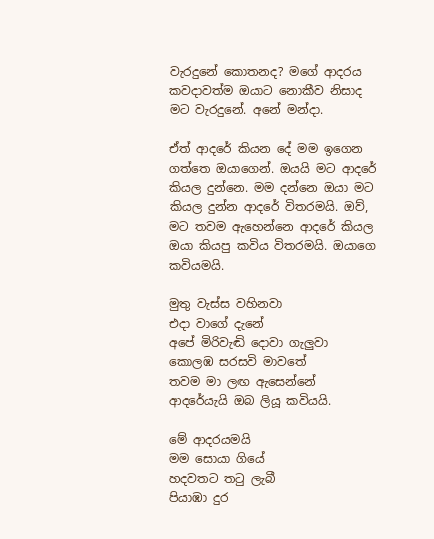වැරදුනේ කොතනද? මගේ ආදරය කවදාවත්ම ඔයාට නොකීව නිසාද මට වැරදුනේ. අනේ මන්දා.

ඒත් ආදරේ කියන දේ මම ඉගෙන ගත්තෙ ඔයාගෙන්. ඔයයි මට ආදරේ කියල දුන්නෙ. මම දන්නෙ ඔයා මට කියල දුන්න ආදරේ විතරමයි. ඔව්, මට තවම ඇහෙන්නෙ ආදරේ කියල ඔයා කියපු කවිය විතරමයි. ඔයාගෙ කවියමයි.

මුතු වැස්ස වහිනවා
එදා වාගේ දැනේ
අපේ මිරිවැඬි දොවා ගැලුවා
කොලඹ සරසවි මාවතේ
තවම මා ලඟ ඇසෙන්නේ
ආදරේයැයි ඔබ ලියූ කවියයි.

මේ ආදරයමයි
මම සොයා ගියේ
හදවතට තටු ලැබී
පියාඹා දුර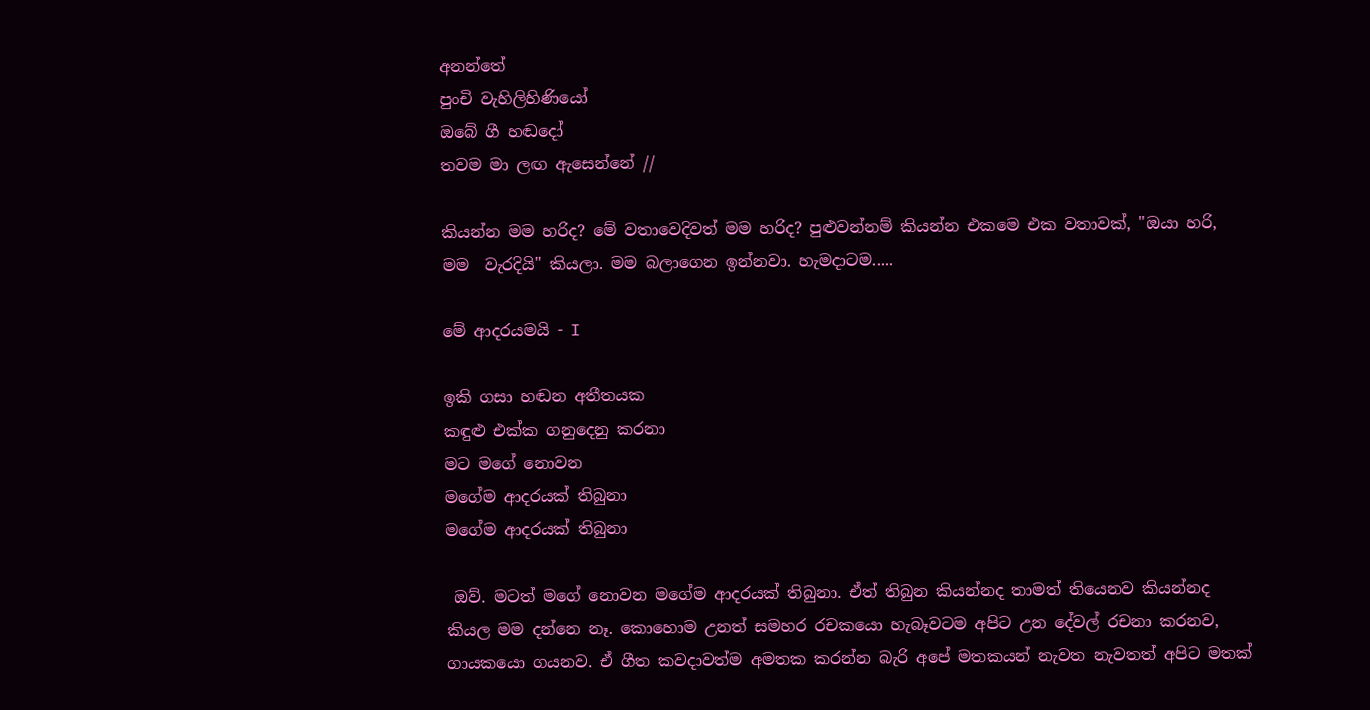අනන්තේ
පුංචි වැහිලිහිණියෝ
ඔබේ ගී හඬදෝ
තවම මා ලඟ ඇසෙන්නේ //

කියන්න මම හරිද? මේ වතාවෙදිවත් මම හරිද? පුළුවන්නම් කියන්න එකමෙ එක වතාවක්, "ඔයා හරි, මම  වැරදියි" කියලා. මම බලාගෙන ඉන්නවා. හැමදාටම.....

මේ ආදරයමයි - I

ඉකි ගසා හඬන අතීතයක
කඳුළු එක්ක ගනුදෙනු කරනා
මට මගේ නොවන
මගේම ආදරයක් තිබුනා
මගේම ආදරයක් තිබුනා

 ඔව්. මටත් මගේ නොවන මගේම ආදරයක් තිබුනා. ඒත් තිබුන කියන්නද තාමත් තියෙනව කියන්නද කියල මම දන්නෙ නෑ. කොහොම උනත් සමහර රචකයො හැබෑවටම අපිට උන දේවල් රචනා කරනව, ගායකයො ගයනව. ඒ ගීත කවදාවත්ම අමතක කරන්න බැරි අපේ මතකයන් නැවත නැවතත් අපිට මතක්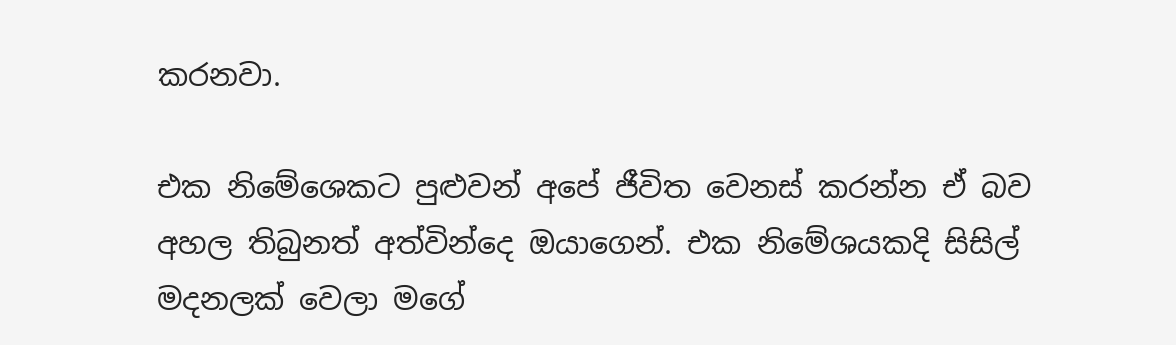කරනවා.

එක නිමේශෙකට පුළුවන් අපේ ජීවිත වෙනස් කරන්න ඒ බව අහල තිබුනත් අත්වින්දෙ ඔයාගෙන්. එක නිමේශයකදි සිසිල් මදනලක් වෙලා මගේ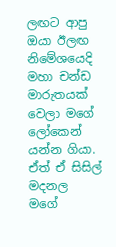ලඟට ආපු ඔයා ඊලඟ නිමේශයෙදි මහා චන්ඩ මාරුතයක් වෙලා මගේ ලෝකෙන් යන්න ගියා. ඒත් ඒ සිසිල් මදනල මගේ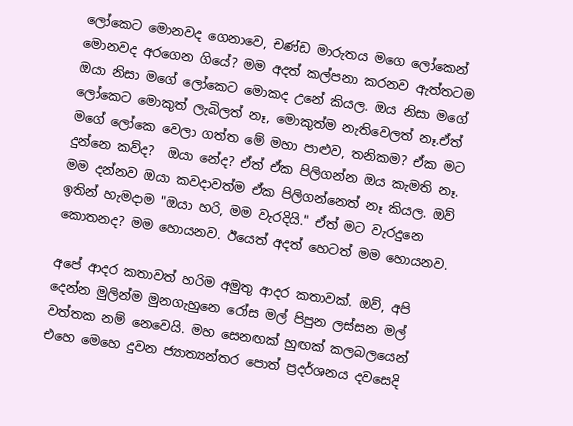ලෝකෙට මොනවද ගෙනාවෙ, චණ්ඩ මාරුතය මගෙ ලෝකෙන් මොනවද අරගෙන ගියේ? මම අදත් කල්පනා කරනව ඇත්තටම ඔයා නිසා මගේ ලෝකෙට මොකද උනේ කියල. ඔය නිසා මගේ ලෝකෙට මොකුත් ලැබිලත් නෑ, මොකුත්ම නැතිවෙලත් නෑ.ඒත් මගේ ලෝකෙ වෙලා ගත්ත මේ මහා පාළුව, තනිකම? ඒක මට දුන්නෙ කව්ද?  ඔයා නේද? ඒත් ඒක පිලිගන්න ඔය කැමති නෑ. මම දන්නව ඔයා කවදාවත්ම ඒක පිලිගන්නෙත් නෑ කියල. ඔව් ඉතින් හැමදාම "ඔයා හරි, මම වැරදියි." ඒත් මට වැරදුනෙ කොතනද? මම හොයනව. ඊයෙත් අදත් හෙටත් මම හොයනව.

අපේ ආදර කතාවත් හරිම අමුතු ආදර කතාවක්. ඔව්, අපි දෙන්න මුලින්ම මුනගැහුනෙ රෝස මල් පිපුන ලස්සන මල් වත්තක නම් නෙවෙයි. මහ සෙනඟක් හුඟක් කලබලයෙන් එහෙ මෙහෙ දුවන ජ්‍යාත්‍යන්තර පොත් ප්‍රදර්ශනය දවසෙදි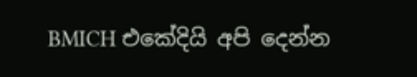BMICH එකේදියි අපි දෙන්න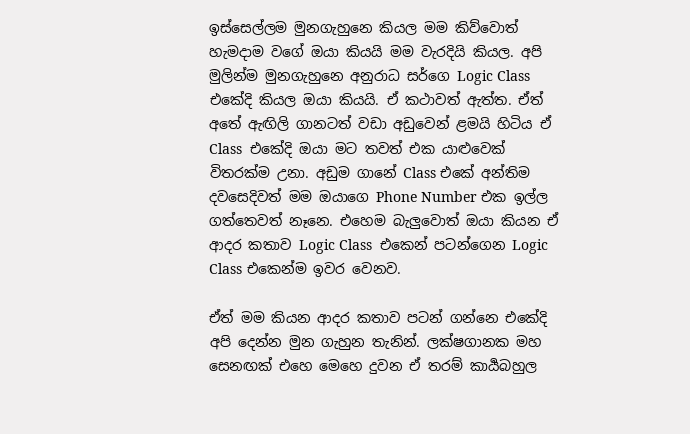ඉස්සෙල්ලම මුනගැහුනෙ කියල මම කිව්වොත් හැමදාම වගේ ඔයා කියයි මම වැරදියි කියල. අපි මුලින්ම මුනගැහුනෙ අනුරාධ සර්ගෙ Logic Class එකේදි කියල ඔයා කියයි. ඒ කථාවත් ඇත්ත. ඒත් අතේ ඇඟිලි ගානටත් වඩා අඩුවෙන් ළමයි හිටිය ඒ Class  එකේදි ඔයා මට තවත් එක යාළුවෙක් විතරක්ම උනා. අඩුම ගානේ Class එකේ අන්තිම දවසෙදිවත් මම ඔයාගෙ Phone Number එක ඉල්ල ගත්තෙවත් නෑනෙ. එහෙම බැලුවොත් ඔයා කියන ඒ ආදර කතාව Logic Class  එකෙන් පටන්ගෙන Logic Class එකෙන්ම ඉවර වෙනව.

ඒත් මම කියන ආදර කතාව පටන් ගන්නෙ එකේදි අපි දෙන්න මුන ගැහුන තැනින්. ලක්ෂගානක මහ සෙනඟක් එහෙ මෙහෙ දුවන ඒ තරම් කාර්‍යබහුල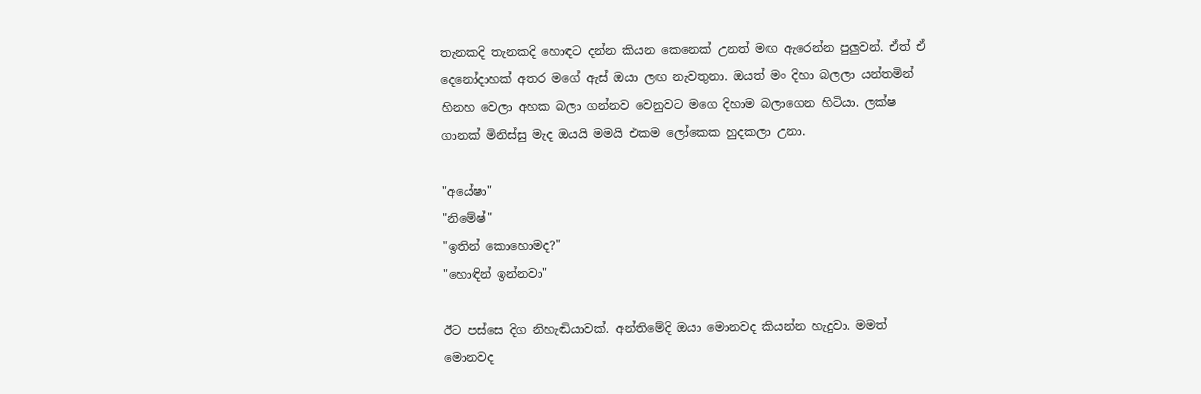තැනකදි තැනකදි හොඳට දන්න කියන කෙනෙක් උනත් මඟ ඇරෙන්න පුලුවන්. ඒත් ඒ දෙනෝදාහක් අතර මගේ ඇස් ඔයා ලඟ නැවතුනා. ඔයත් මං දිහා බලලා යන්තමින් හිනහ වෙලා අහක බලා ගන්නව වෙනුවට මගෙ දිහාම බලාගෙන හිටියා. ලක්ෂ ගානක් මිනිස්සු මැද ඔයයි මමයි එකම ලෝකෙක හුදකලා උනා.

"අයේෂා"
"නිමේෂ්"
"ඉතින් කොහොමද?"
"හොඳින් ඉන්නවා"

ඊට පස්සෙ දිග නිහැඬියාවක්. අන්තිමේදි ඔයා මොනවද කියන්න හැදුවා. මමත් මොනවද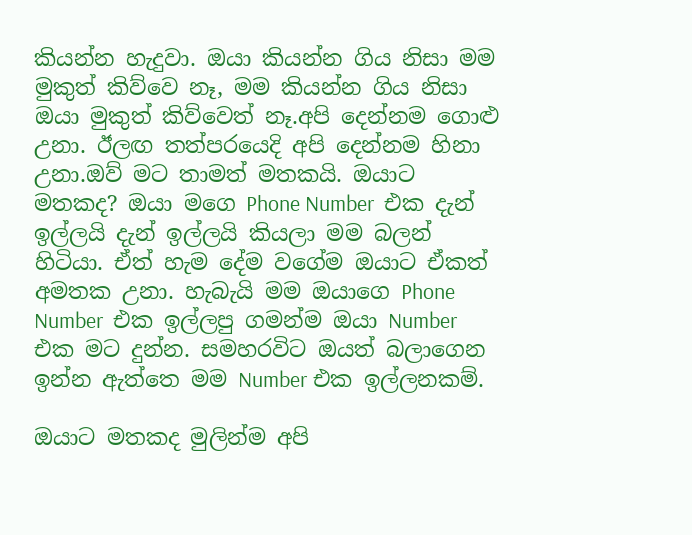කියන්න හැදුවා. ඔයා කියන්න ගිය නිසා මම මුකුත් කිව්වෙ නෑ, මම කියන්න ගිය නිසා  ඔයා මුකුත් කිව්වෙත් නෑ.අපි දෙන්නම ගොළු උනා. ඊලඟ තත්පරයෙදි අපි දෙන්නම හිනා උනා.ඔව් මට තාමත් මතකයි. ඔයාට මතකද? ඔයා මගෙ Phone Number  එක දැන් ඉල්ලයි දැන් ඉල්ලයි කියලා මම බලන් හිටියා. ඒත් හැම දේම වගේම ඔයාට ඒකත් අමතක උනා. හැබැයි මම ඔයාගෙ Phone Number  එක ඉල්ලපු ගමන්ම ඔයා Number එක මට දුන්න. සමහරවිට ඔයත් බලාගෙන ඉන්න ඇත්තෙ මම Number එක ඉල්ලනකම්.

ඔයාට මතකද මුලින්ම අපි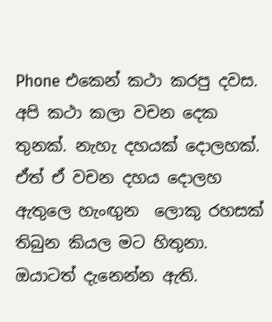Phone එකෙන් කථා කරපු දවස. අපි කථා කලා වචන දෙක තුනක්. නැහැ දහයක් දොලහක්. ඒත් ඒ වචන දහය දොලහ ඇතුලෙ හැංඟුන  ලොකු රහසක් තිබුන කියල මට හිතුනා. ඔයාටත් දැනෙන්න ඇති.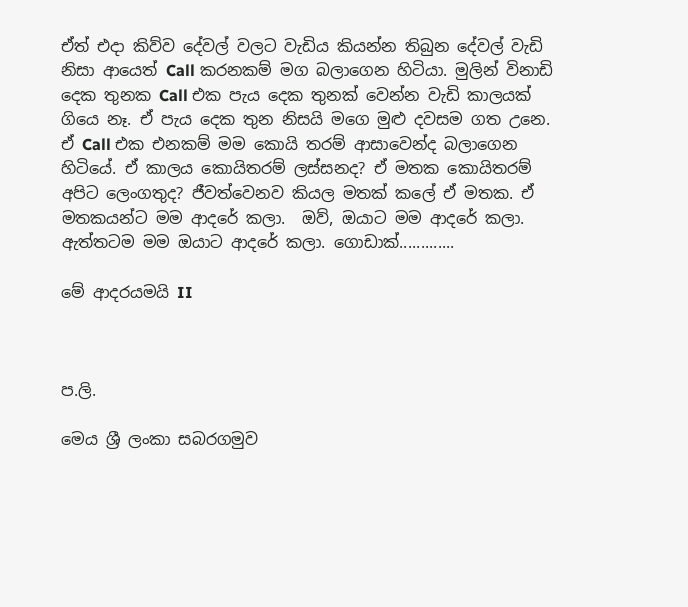ඒත් එදා කිව්ව දේවල් වලට වැඩිය කියන්න තිබුන දේවල් වැඩි නිසා ආයෙත් Call කරනකම් මග බලාගෙන හිටියා. මුලින් විනාඩි දෙක තුනක Call එක පැය දෙක තුනක් වෙන්න වැඩි කාලයක් ගියෙ නෑ. ඒ පැය දෙක තුන නිසයි මගෙ මුළු දවසම ගත උනෙ. ඒ Call එක එනකම් මම කොයි තරම් ආසාවෙන්ද බලාගෙන හිටියේ. ඒ කාලය කොයිතරම් ලස්සනද? ඒ මතක කොයිතරම් අපිට ලෙංගතුද? ජීවත්වෙනව කියල මතක් කලේ ඒ මතක. ඒ මතකයන්ට මම ආදරේ කලා.  ඔව්, ඔයාට මම ආදරේ කලා. ඇත්තටම මම ඔයාට ආදරේ කලා. ගොඩාක්.............

මේ ආදරයමයි II



ප.ලි.

මෙය ශ්‍රී ලංකා සබරගමුව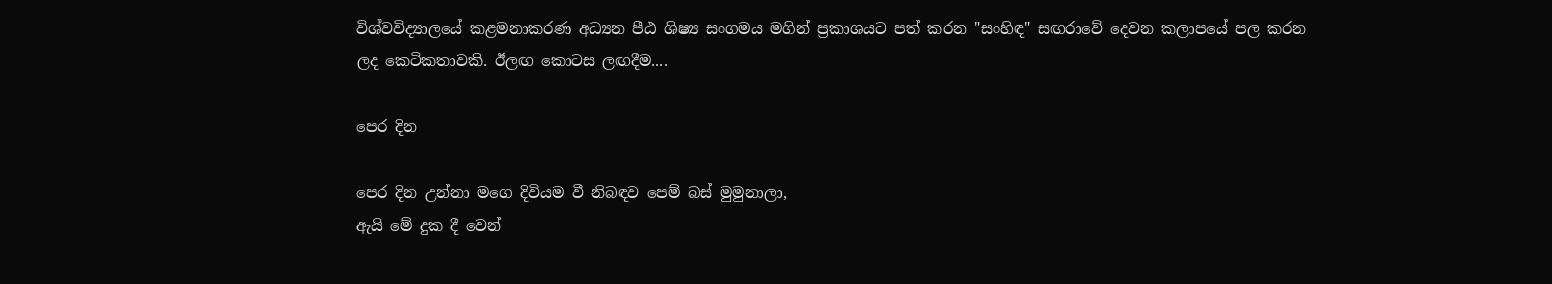විශ්වවිද්‍යාලයේ කළමනාකරණ අධ්‍යන පීඨ ශිෂ්‍ය සංගමය මගින් ප්‍රකාශයට පත් කරන "සංහිඳ" සඟරාවේ දෙවන කලාපයේ පල කරන ලද කෙටිකතාවකි. ඊලඟ කොටස ලඟදීම....

පෙර දින

පෙර දින උන්නා මගෙ දිවියම වී නිබඳව පෙම් බස් මුමුනාලා,
ඇයි මේ දුක දී වෙන්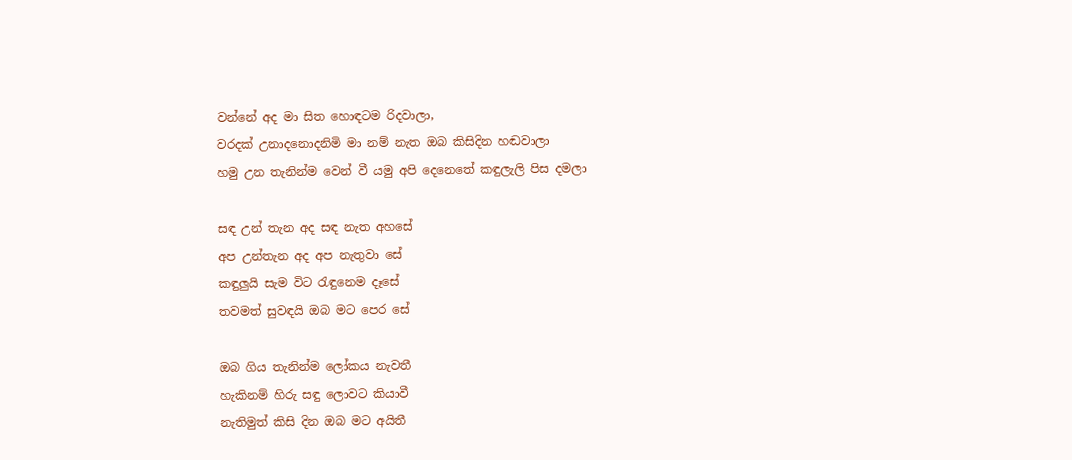වන්නේ අද මා සිත හොඳටම රිදවාලා,
වරදක් උනාදනොදනිමි මා නම් නැත ඔබ කිසිදින හඬවාලා
හමු උන තැනින්ම වෙන් වී යමු අපි දෙනෙතේ කඳුලැලි පිස දමලා

සඳ උන් තැන අද සඳ නැත අහසේ
අප උන්තැන අද අප නැතුවා සේ
කඳුලුයි සැම විට රැඳුනෙම දෑසේ
තවමත් සුවඳයි ඔබ මට පෙර සේ

ඔබ ගිය තැනින්ම ලෝකය නැවතී
හැකිනම් හිරු සඳු ලොවට කියාවී
නැතිමුත් කිසි දින ඔබ මට අයිතී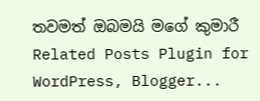තවමත් ඔබමයි මගේ කුමාරී
Related Posts Plugin for WordPress, Blogger...